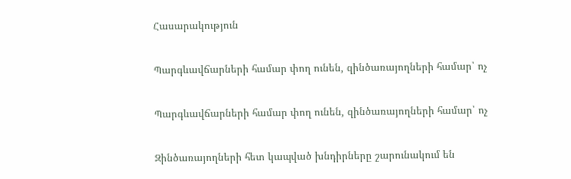Հասարակություն

Պարգևավճարների համար փող ունեն, զինծառայողների համար՝ ոչ

Պարգևավճարների համար փող ունեն, զինծառայողների համար՝ ոչ

Զինծառայողների հետ կապված խնդիրները շարունակում են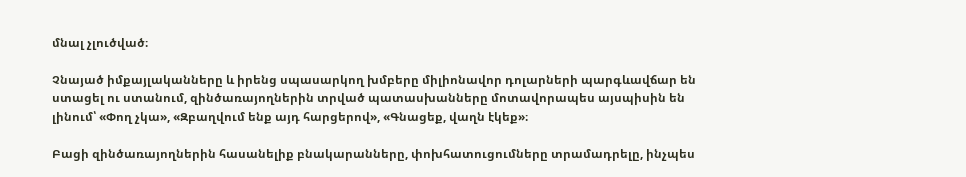մնալ չլուծված։

Չնայած իմքայլականները և իրենց սպասարկող խմբերը միլիոնավոր դոլարների պարգևավճար են ստացել ու ստանում, զինծառայողներին տրված պատասխանները մոտավորապես այսպիսին են լինում՝ «Փող չկա», «Զբաղվում ենք այդ հարցերով», «Գնացեք, վաղն էկեք»։

Բացի զինծառայողներին հասանելիք բնակարանները, փոխհատուցումները տրամադրելը, ինչպես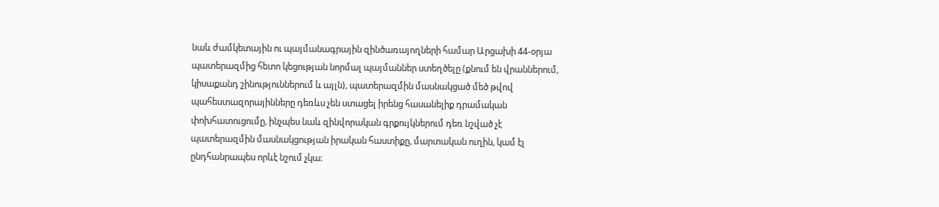նաև ժամկետային ու պայմանագրային զինծառայողների համար Արցախի 44-օրյա պատերազմից հետո կեցության նորմալ պայմաններ ստեղծելը (քնում են վրաններում, կիսաքանդ շինություններում և այլն), պատերազմին մասնակցած մեծ թվով պահեստազորայինները դեռևս չեն ստացել իրենց հասանելիք դրամական փոխհատուցումը, ինչպես նաև զինվորական գրքույկներում դեռ նշված չէ պատերազմին մասնակցության իրական հաստիքը, մարտական ուղին, կամ էլ ընդհանրապես որևէ նշում չկա։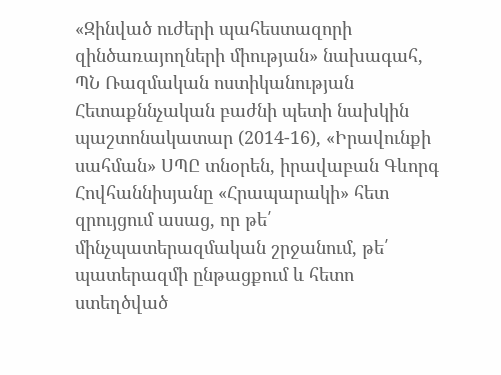«Զինված ուժերի պահեստազորի զինծառայողների միության» նախագահ, ՊՆ Ռազմական ոստիկանության Հետաքննչական բաժնի պետի նախկին պաշտոնակատար (2014-16), «Իրավունքի սահման» ՍՊԸ տնօրեն, իրավաբան Գևորգ Հովհաննիսյանը «Հրապարակի» հետ զրույցում ասաց, որ թե՛ մինչպատերազմական շրջանում, թե՛ պատերազմի ընթացքում և հետո ստեղծված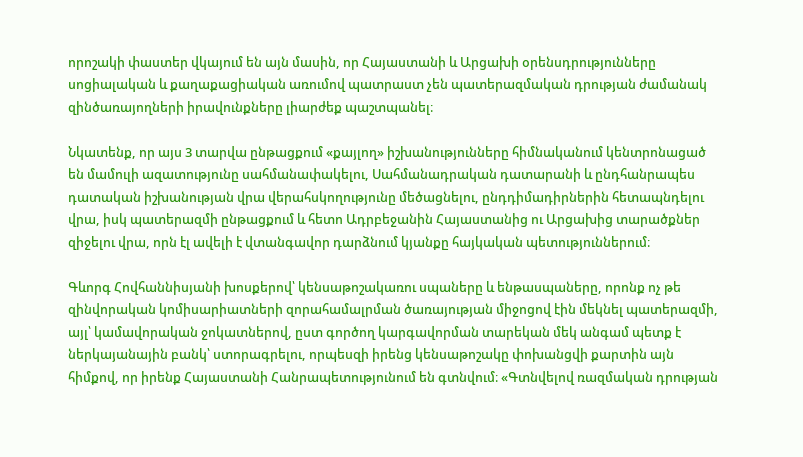որոշակի փաստեր վկայում են այն մասին, որ Հայաստանի և Արցախի օրենսդրությունները սոցիալական և քաղաքացիական առումով պատրաստ չեն պատերազմական դրության ժամանակ զինծառայողների իրավունքները լիարժեք պաշտպանել։

Նկատենք, որ այս 3 տարվա ընթացքում «քայլող» իշխանությունները հիմնականում կենտրոնացած են մամուլի ազատությունը սահմանափակելու, Սահմանադրական դատարանի և ընդհանրապես դատական իշխանության վրա վերահսկողությունը մեծացնելու, ընդդիմադիրներին հետապնդելու վրա, իսկ պատերազմի ընթացքում և հետո Ադրբեջանին Հայաստանից ու Արցախից տարածքներ զիջելու վրա, որն էլ ավելի է վտանգավոր դարձնում կյանքը հայկական պետություններում։

Գևորգ Հովհաննիսյանի խոսքերով՝ կենսաթոշակառու սպաները և ենթասպաները, որոնք ոչ թե զինվորական կոմիսարիատների զորահամալրման ծառայության միջոցով էին մեկնել պատերազմի, այլ՝ կամավորական ջոկատներով, ըստ գործող կարգավորման տարեկան մեկ անգամ պետք է ներկայանային բանկ՝ ստորագրելու, որպեսզի իրենց կենսաթոշակը փոխանցվի քարտին այն հիմքով, որ իրենք Հայաստանի Հանրապետությունում են գտնվում։ «Գտնվելով ռազմական դրության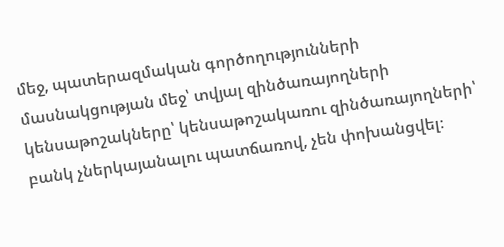մեջ, պատերազմական գործողությունների մասնակցության մեջ՝ տվյալ զինծառայողների կենսաթոշակները՝ կենսաթոշակառու զինծառայողների՝ բանկ չներկայանալու պատճառով, չեն փոխանցվել։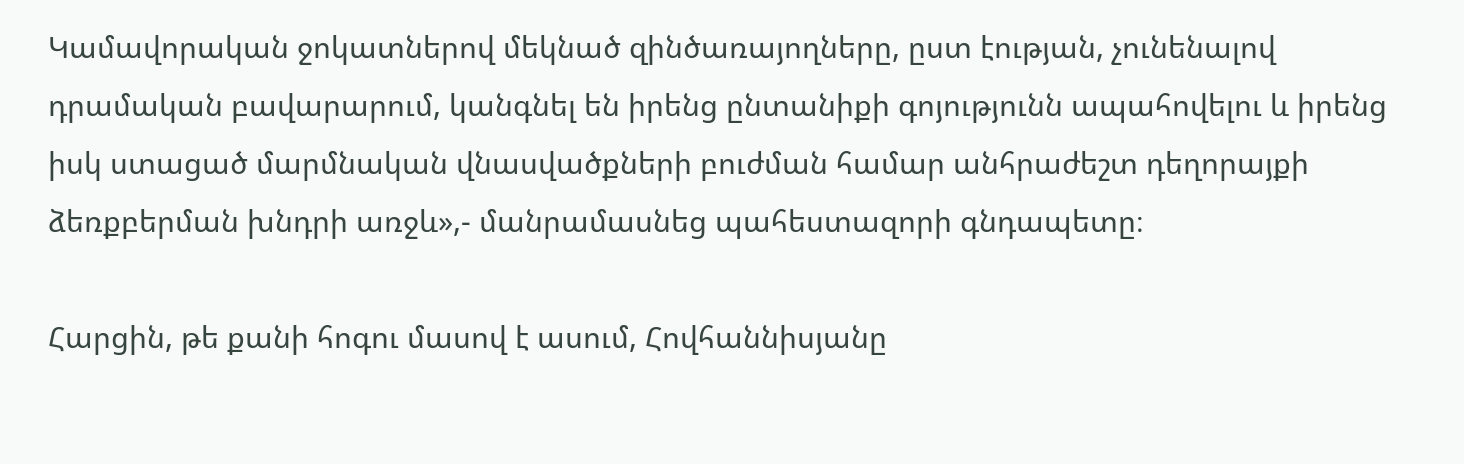Կամավորական ջոկատներով մեկնած զինծառայողները, ըստ էության, չունենալով դրամական բավարարում, կանգնել են իրենց ընտանիքի գոյությունն ապահովելու և իրենց իսկ ստացած մարմնական վնասվածքների բուժման համար անհրաժեշտ դեղորայքի ձեռքբերման խնդրի առջև»,- մանրամասնեց պահեստազորի գնդապետը։

Հարցին, թե քանի հոգու մասով է ասում, Հովհաննիսյանը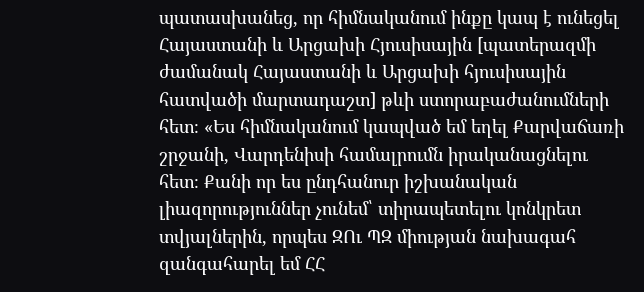պատասխանեց, որ հիմնականում ինքը կապ է ունեցել Հայաստանի և Արցախի Հյուսիսային [պատերազմի ժամանակ Հայաստանի և Արցախի հյուսիսային հատվածի մարտադաշտ] թևի ստորաբաժանումների հետ։ «Ես հիմնականում կապված եմ եղել Քարվաճառի շրջանի, Վարդենիսի համալրումն իրականացնելու հետ։ Քանի որ ես ընդհանուր իշխանական լիազորություններ չունեմ՝ տիրապետելու կոնկրետ տվյալներին, որպես ԶՈւ ՊԶ միության նախագահ զանգահարել եմ ՀՀ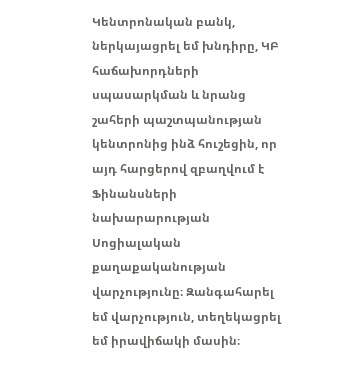Կենտրոնական բանկ, ներկայացրել եմ խնդիրը, ԿԲ հաճախորդների սպասարկման և նրանց շահերի պաշտպանության կենտրոնից ինձ հուշեցին, որ այդ հարցերով զբաղվում է Ֆինանսների նախարարության Սոցիալական քաղաքականության վարչությունը։ Զանգահարել եմ վարչություն, տեղեկացրել եմ իրավիճակի մասին։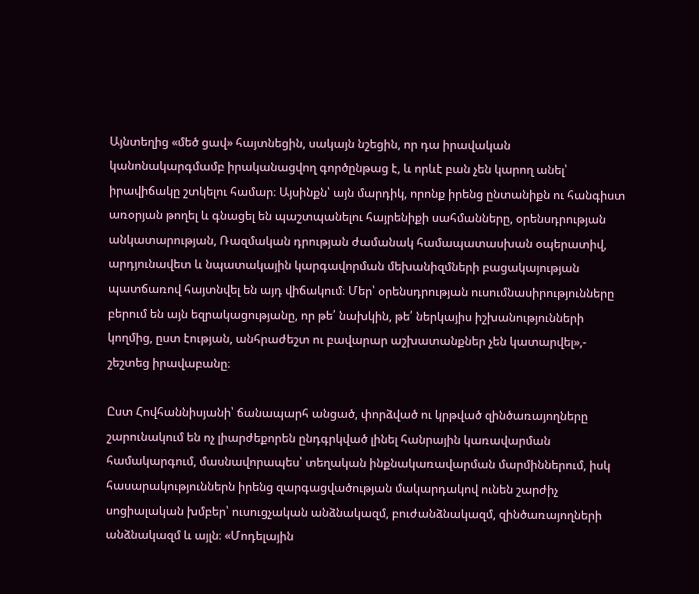Այնտեղից «մեծ ցավ» հայտնեցին, սակայն նշեցին, որ դա իրավական կանոնակարգմամբ իրականացվող գործընթաց է, և որևէ բան չեն կարող անել՝ իրավիճակը շտկելու համար։ Այսինքն՝ այն մարդիկ, որոնք իրենց ընտանիքն ու հանգիստ առօրյան թողել և գնացել են պաշտպանելու հայրենիքի սահմանները, օրենսդրության անկատարության, Ռազմական դրության ժամանակ համապատասխան օպերատիվ, արդյունավետ և նպատակային կարգավորման մեխանիզմների բացակայության պատճառով հայտնվել են այդ վիճակում։ Մեր՝ օրենսդրության ուսումնասիրությունները բերում են այն եզրակացությանը, որ թե՛ նախկին, թե՛ ներկայիս իշխանությունների կողմից, ըստ էության, անհրաժեշտ ու բավարար աշխատանքներ չեն կատարվել»,- շեշտեց իրավաբանը։

Ըստ Հովհաննիսյանի՝ ճանապարհ անցած, փորձված ու կրթված զինծառայողները շարունակում են ոչ լիարժեքորեն ընդգրկված լինել հանրային կառավարման համակարգում, մասնավորապես՝ տեղական ինքնակառավարման մարմիններում, իսկ հասարակություններն իրենց զարգացվածության մակարդակով ունեն շարժիչ սոցիալական խմբեր՝ ուսուցչական անձնակազմ, բուժանձնակազմ, զինծառայողների անձնակազմ և այլն։ «Մոդելային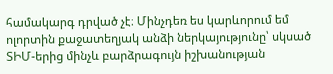համակարգ դրված չէ։ Մինչդեռ ես կարևորում եմ ոլորտին քաջատեղյակ անձի ներկայությունը՝ սկսած ՏԻՄ-երից մինչև բարձրագույն իշխանության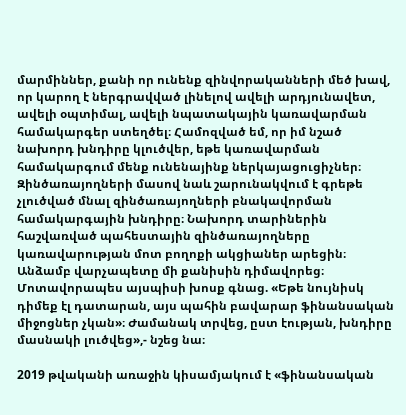մարմիններ, քանի որ ունենք զինվորականների մեծ խավ, որ կարող է ներգրավված լինելով ավելի արդյունավետ, ավելի օպտիմալ, ավելի նպատակային կառավարման համակարգեր ստեղծել։ Համոզված եմ, որ իմ նշած նախորդ խնդիրը կլուծվեր, եթե կառավարման համակարգում մենք ունենայինք ներկայացուցիչներ։ Զինծառայողների մասով նաև շարունակվում է գրեթե չլուծված մնալ զինծառայողների բնակավորման համակարգային խնդիրը։ Նախորդ տարիներին հաշվառված պահեստային զինծառայողները կառավարության մոտ բողոքի ակցիաներ արեցին։ Անձամբ վարչապետը մի քանիսին դիմավորեց։ Մոտավորապես այսպիսի խոսք գնաց. «Եթե նույնիսկ դիմեք էլ դատարան, այս պահին բավարար ֆինանսական միջոցներ չկան»։ Ժամանակ տրվեց, ըստ էության, խնդիրը մասնակի լուծվեց»,- նշեց նա։

2019 թվականի առաջին կիսամյակում է «ֆինանսական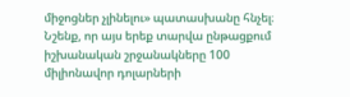միջոցներ չլինելու» պատասխանը հնչել։ Նշենք, որ այս երեք տարվա ընթացքում իշխանական շրջանակները 100 միլիոնավոր դոլարների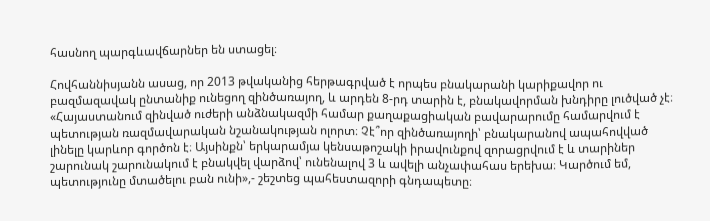հասնող պարգևավճարներ են ստացել։

Հովհաննիսյանն ասաց, որ 2013 թվականից հերթագրված է որպես բնակարանի կարիքավոր ու բազմազավակ ընտանիք ունեցող զինծառայող, և արդեն 8-րդ տարին է, բնակավորման խնդիրը լուծված չէ։ «Հայաստանում զինված ուժերի անձնակազմի համար քաղաքացիական բավարարումը համարվում է պետության ռազմավարական նշանակության ոլորտ։ Չէ՞որ զինծառայողի՝ բնակարանով ապահովված լինելը կարևոր գործոն է։ Այսինքն՝ երկարամյա կենսաթոշակի իրավունքով զորացրվում է և տարիներ շարունակ շարունակում է բնակվել վարձով՝ ունենալով 3 և ավելի անչափահաս երեխա։ Կարծում եմ, պետությունը մտածելու բան ունի»,- շեշտեց պահեստազորի գնդապետը։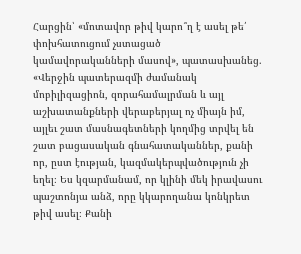Հարցին՝ «մոտավոր թիվ կարո՞ղ է ասել թե՛ փոխհատուցում չստացած կամավորականների մասով», պատասխանեց. «Վերջին պատերազմի ժամանակ մոբիլիզացիոն, զորահամալրման և այլ աշխատանքների վերաբերյալ ոչ միայն իմ, այլեւ շատ մասնագետների կողմից տրվել են շատ բացասական գնահատականներ, քանի որ, ըստ էության, կազմակերպվածություն չի եղել։ Ես կզարմանամ, որ կլինի մեկ իրավասու պաշտոնյա անձ, որը կկարողանա կոնկրետ թիվ ասել։ Քանի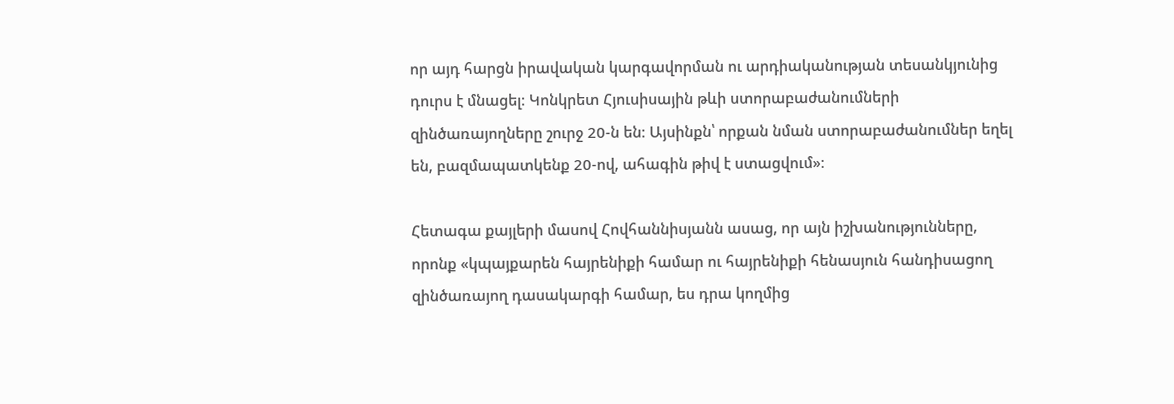որ այդ հարցն իրավական կարգավորման ու արդիականության տեսանկյունից դուրս է մնացել։ Կոնկրետ Հյուսիսային թևի ստորաբաժանումների զինծառայողները շուրջ 20-ն են։ Այսինքն՝ որքան նման ստորաբաժանումներ եղել են, բազմապատկենք 20-ով, ահագին թիվ է ստացվում»։

Հետագա քայլերի մասով Հովհաննիսյանն ասաց, որ այն իշխանությունները, որոնք «կպայքարեն հայրենիքի համար ու հայրենիքի հենասյուն հանդիսացող զինծառայող դասակարգի համար, ես դրա կողմից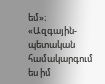եմ»։ «Ազգային-պետական համակարգում ես իմ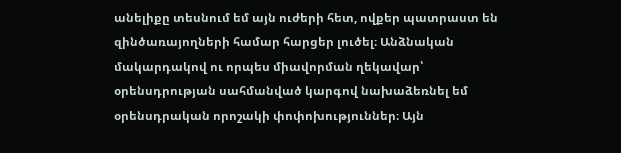անելիքը տեսնում եմ այն ուժերի հետ, ովքեր պատրաստ են զինծառայողների համար հարցեր լուծել։ Անձնական մակարդակով ու որպես միավորման ղեկավար՝ օրենսդրության սահմանված կարգով նախաձեռնել եմ օրենսդրական որոշակի փոփոխություններ։ Այն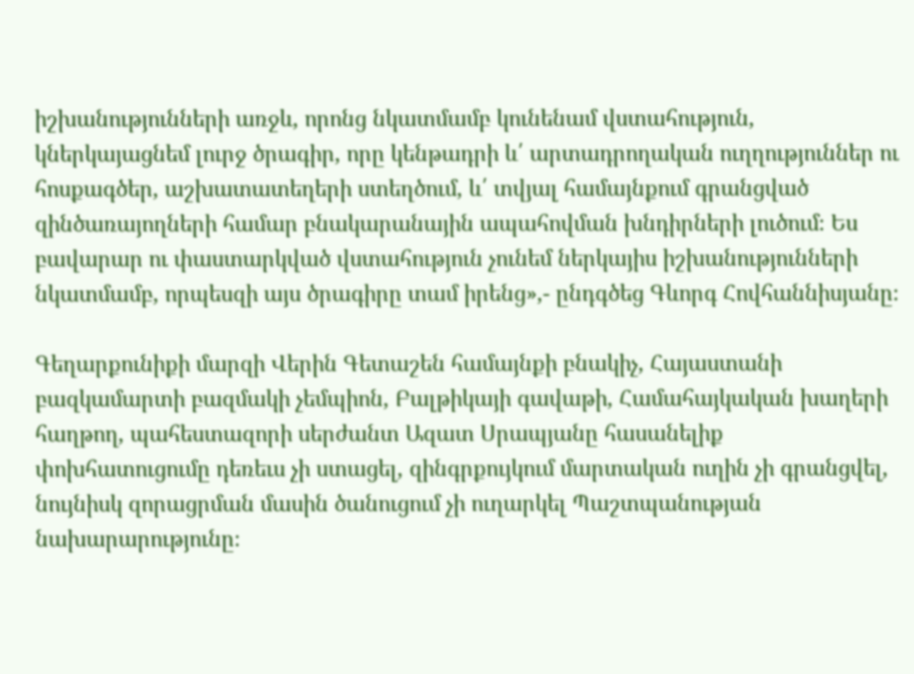իշխանությունների առջև, որոնց նկատմամբ կունենամ վստահություն, կներկայացնեմ լուրջ ծրագիր, որը կենթադրի և՛ արտադրողական ուղղություններ ու հոսքագծեր, աշխատատեղերի ստեղծում, և՛ տվյալ համայնքում գրանցված զինծառայողների համար բնակարանային ապահովման խնդիրների լուծում։ Ես բավարար ու փաստարկված վստահություն չունեմ ներկայիս իշխանությունների նկատմամբ, որպեսզի այս ծրագիրը տամ իրենց»,- ընդգծեց Գևորգ Հովհաննիսյանը։

Գեղարքունիքի մարզի Վերին Գետաշեն համայնքի բնակիչ, Հայաստանի բազկամարտի բազմակի չեմպիոն, Բալթիկայի գավաթի, Համահայկական խաղերի հաղթող, պահեստազորի սերժանտ Ազատ Սրապյանը հասանելիք փոխհատուցումը դեռեւս չի ստացել, զինգրքույկում մարտական ուղին չի գրանցվել, նույնիսկ զորացրման մասին ծանուցում չի ուղարկել Պաշտպանության նախարարությունը։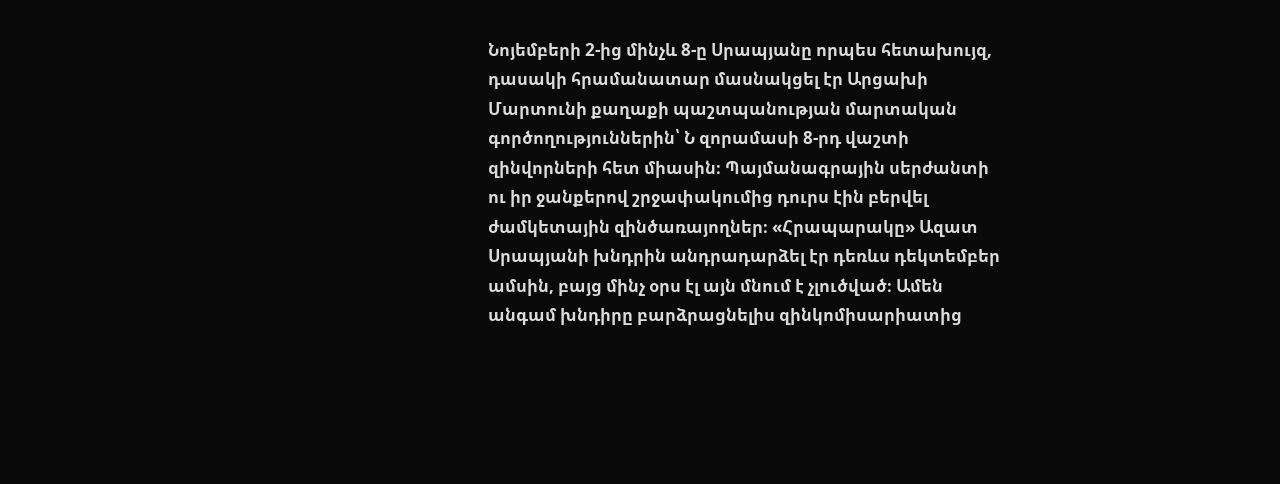Նոյեմբերի 2-ից մինչև 8-ը Սրապյանը որպես հետախույզ, դասակի հրամանատար մասնակցել էր Արցախի Մարտունի քաղաքի պաշտպանության մարտական գործողություններին՝ Ն զորամասի 8-րդ վաշտի զինվորների հետ միասին։ Պայմանագրային սերժանտի ու իր ջանքերով շրջափակումից դուրս էին բերվել ժամկետային զինծառայողներ։ «Հրապարակը» Ազատ Սրապյանի խնդրին անդրադարձել էր դեռևս դեկտեմբեր ամսին, բայց մինչ օրս էլ այն մնում է չլուծված։ Ամեն անգամ խնդիրը բարձրացնելիս զինկոմիսարիատից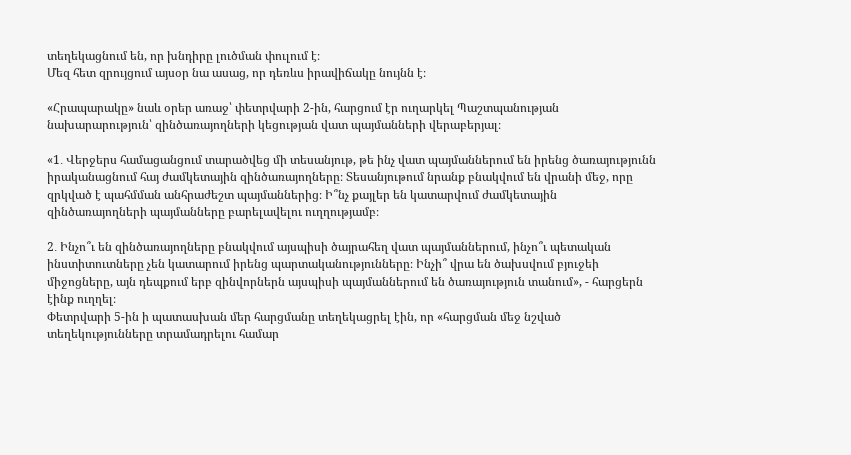տեղեկացնում են, որ խնդիրը լուծման փուլում է։
Մեզ հետ զրույցում այսօր նա ասաց, որ դեռևս իրավիճակը նույնն է։

«Հրապարակը» նաև օրեր առաջ՝ փետրվարի 2-ին, հարցում էր ուղարկել Պաշտպանության նախարարություն՝ զինծառայողների կեցության վատ պայմանների վերաբերյալ։

«1․ Վերջերս համացանցում տարածվեց մի տեսանյութ, թե ինչ վատ պայմաններում են իրենց ծառայությունն
իրականացնում հայ ժամկետային զինծառայողները։ Տեսանյութում նրանք բնակվում են վրանի մեջ, որը զրկված է պահմման անհրաժեշտ պայմաններից։ Ի՞նչ քայլեր են կատարվում ժամկետային զինծառայողների պայմանները բարելավելու ուղղությամբ։

2․ Ինչո՞ւ են զինծառայողները բնակվում այսպիսի ծայրահեղ վատ պայմաններում, ինչո՞ւ պետական ինստիտուտները չեն կատարում իրենց պարտականությունները։ Ինչի՞ վրա են ծախսվում բյուջեի միջոցները, այն դեպքում երբ զինվորներն այսպիսի պայմաններում են ծառայություն տանում», - հարցերն էինք ուղղել։
Փետրվարի 5-ին ի պատասխան մեր հարցմանը տեղեկացրել էին, որ «հարցման մեջ նշված տեղեկությունները տրամադրելու համար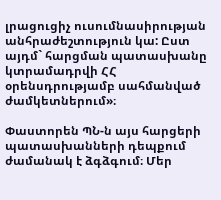լրացուցիչ ուսումնասիրության անհրաժեշտություն կա: Ըստ այդմ` հարցման պատասխանը կտրամադրվի ՀՀ օրենսդրությամբ սահմանված ժամկետներում»։

Փաստորեն ՊՆ-ն այս հարցերի պատասխանների դեպքում ժամանակ է ձգձգում։ Մեր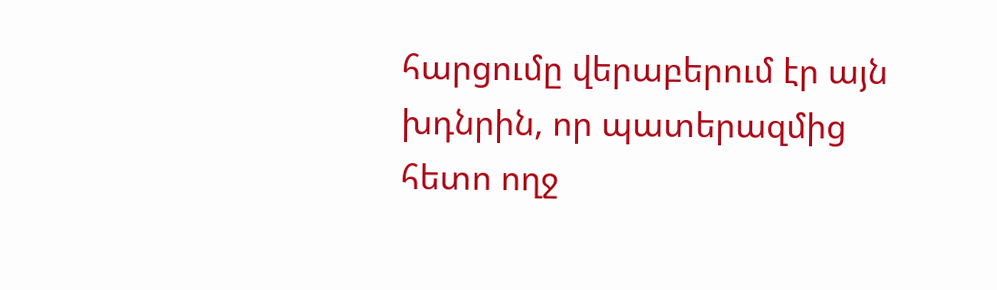հարցումը վերաբերում էր այն խդնրին, որ պատերազմից հետո ողջ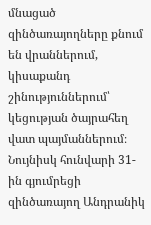մնացած զինծառայողները քնում են վրաններում, կիսաքանդ շինություններում՝ կեցության ծայրահեղ վատ պայմաններում։ Նույնիսկ հունվարի 31-ին գյումրեցի զինծառայող Անդրանիկ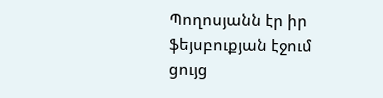Պողոսյանն էր իր ֆեյսբուքյան էջում ցույց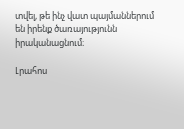տվել, թե ինչ վատ պայմաններում են իրենք ծառայությունն իրականացնում։

Լրահոս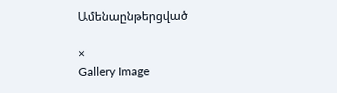Ամենաընթերցված

×
Gallery Image